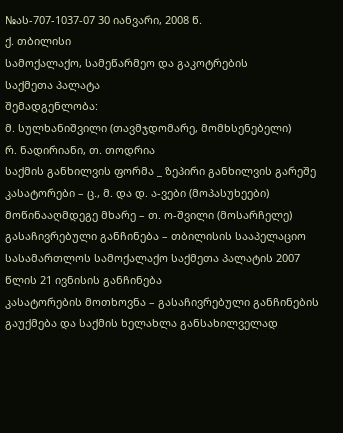№ას-707-1037-07 30 იანვარი, 2008 წ.
ქ. თბილისი
სამოქალაქო, სამეწარმეო და გაკოტრების
საქმეთა პალატა
შემადგენლობა:
მ. სულხანიშვილი (თავმჯდომარე, მომხსენებელი)
რ. ნადირიანი, თ. თოდრია
საქმის განხილვის ფორმა _ ზეპირი განხილვის გარეშე
კასატორები – ც., მ. და დ. ა-ვები (მოპასუხეები)
მოწინააღმდეგე მხარე – თ. ო-შვილი (მოსარჩელე)
გასაჩივრებული განჩინება – თბილისის სააპელაციო სასამართლოს სამოქალაქო საქმეთა პალატის 2007 წლის 21 ივნისის განჩინება
კასატორების მოთხოვნა – გასაჩივრებული განჩინების გაუქმება და საქმის ხელახლა განსახილველად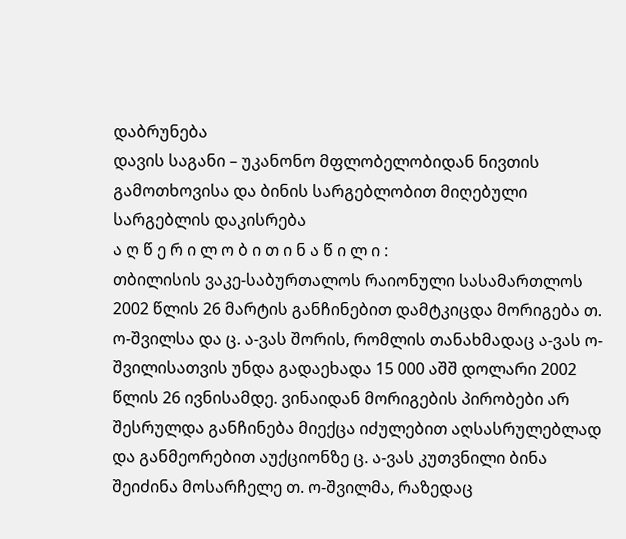დაბრუნება
დავის საგანი – უკანონო მფლობელობიდან ნივთის გამოთხოვისა და ბინის სარგებლობით მიღებული სარგებლის დაკისრება
ა ღ წ ე რ ი ლ ო ბ ი თ ი ნ ა წ ი ლ ი :
თბილისის ვაკე-საბურთალოს რაიონული სასამართლოს 2002 წლის 26 მარტის განჩინებით დამტკიცდა მორიგება თ. ო-შვილსა და ც. ა-ვას შორის, რომლის თანახმადაც ა-ვას ო-შვილისათვის უნდა გადაეხადა 15 000 აშშ დოლარი 2002 წლის 26 ივნისამდე. ვინაიდან მორიგების პირობები არ შესრულდა განჩინება მიექცა იძულებით აღსასრულებლად და განმეორებით აუქციონზე ც. ა-ვას კუთვნილი ბინა შეიძინა მოსარჩელე თ. ო-შვილმა, რაზედაც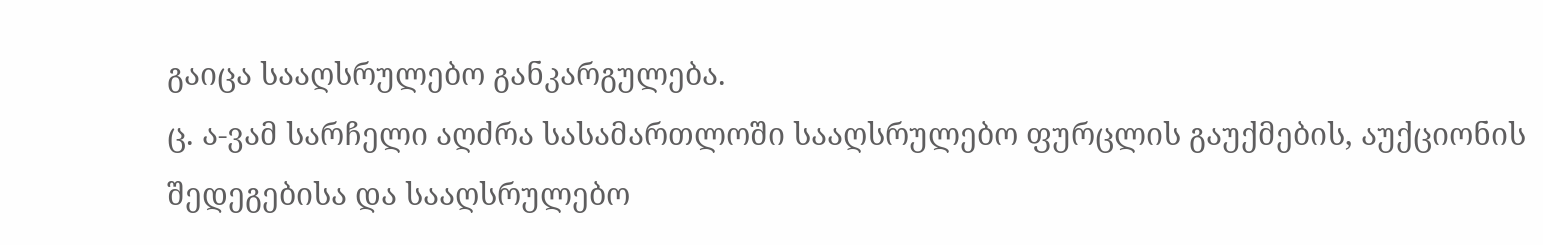გაიცა სააღსრულებო განკარგულება.
ც. ა-ვამ სარჩელი აღძრა სასამართლოში სააღსრულებო ფურცლის გაუქმების, აუქციონის შედეგებისა და სააღსრულებო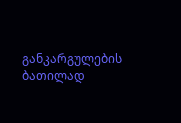განკარგულების ბათილად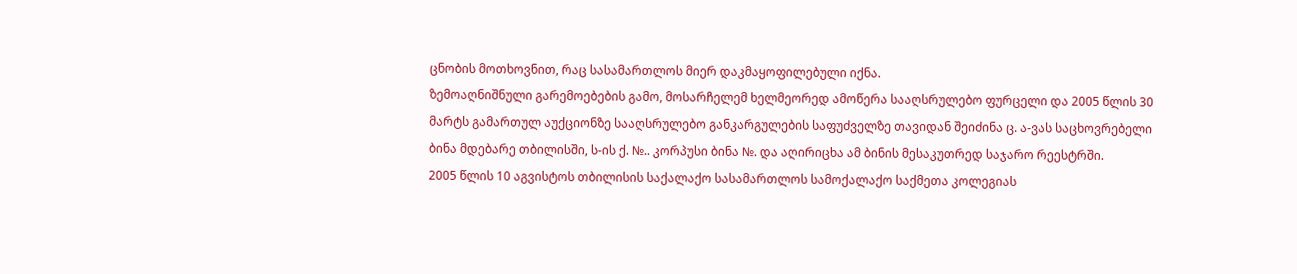ცნობის მოთხოვნით, რაც სასამართლოს მიერ დაკმაყოფილებული იქნა.
ზემოაღნიშნული გარემოებების გამო, მოსარჩელემ ხელმეორედ ამოწერა სააღსრულებო ფურცელი და 2005 წლის 30 მარტს გამართულ აუქციონზე სააღსრულებო განკარგულების საფუძველზე თავიდან შეიძინა ც. ა-ვას საცხოვრებელი ბინა მდებარე თბილისში, ს-ის ქ. №.. კორპუსი ბინა №. და აღირიცხა ამ ბინის მესაკუთრედ საჯარო რეესტრში.
2005 წლის 10 აგვისტოს თბილისის საქალაქო სასამართლოს სამოქალაქო საქმეთა კოლეგიას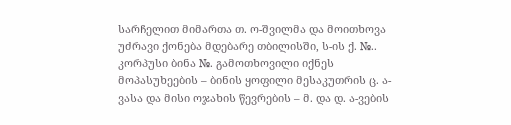სარჩელით მიმართა თ. ო-შვილმა და მოითხოვა უძრავი ქონება მდებარე თბილისში, ს-ის ქ. №.. კორპუსი ბინა №. გამოთხოვილი იქნეს მოპასუხეების – ბინის ყოფილი მესაკუთრის ც. ა-ვასა და მისი ოჯახის წევრების – მ. და დ. ა-ვების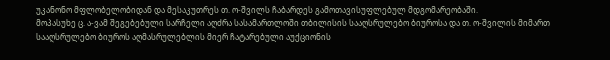უკანონო მფლობელობიდან და მესაკუთრეს თ. ო-შვილს ჩაბარდეს გამოთავისუფლებულ მდგომარეობაში.
მოპასუხე ც. ა-ვამ შეგებებული სარჩელი აღძრა სასამართლოში თბილისის სააღსრულებო ბიუროსა და თ. ო-შვილის მიმართ სააღსრულებო ბიუროს აღმასრულებლის მიერ ჩატარებული აუქციონის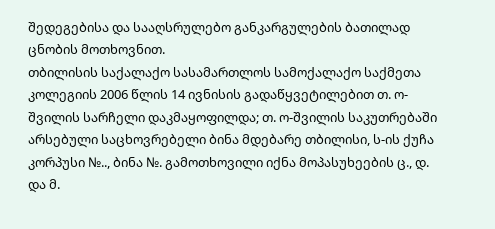შედეგებისა და სააღსრულებო განკარგულების ბათილად ცნობის მოთხოვნით.
თბილისის საქალაქო სასამართლოს სამოქალაქო საქმეთა კოლეგიის 2006 წლის 14 ივნისის გადაწყვეტილებით თ. ო-შვილის სარჩელი დაკმაყოფილდა; თ. ო-შვილის საკუთრებაში არსებული საცხოვრებელი ბინა მდებარე თბილისი, ს-ის ქუჩა კორპუსი №.., ბინა №. გამოთხოვილი იქნა მოპასუხეების ც., დ. და მ.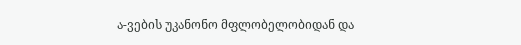ა-ვების უკანონო მფლობელობიდან და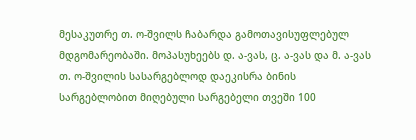მესაკუთრე თ. ო-შვილს ჩაბარდა გამოთავისუფლებულ მდგომარეობაში. მოპასუხეებს დ. ა-ვას, ც. ა-ვას და მ. ა-ვას თ. ო-შვილის სასარგებლოდ დაეკისრა ბინის სარგებლობით მიღებული სარგებელი თვეში 100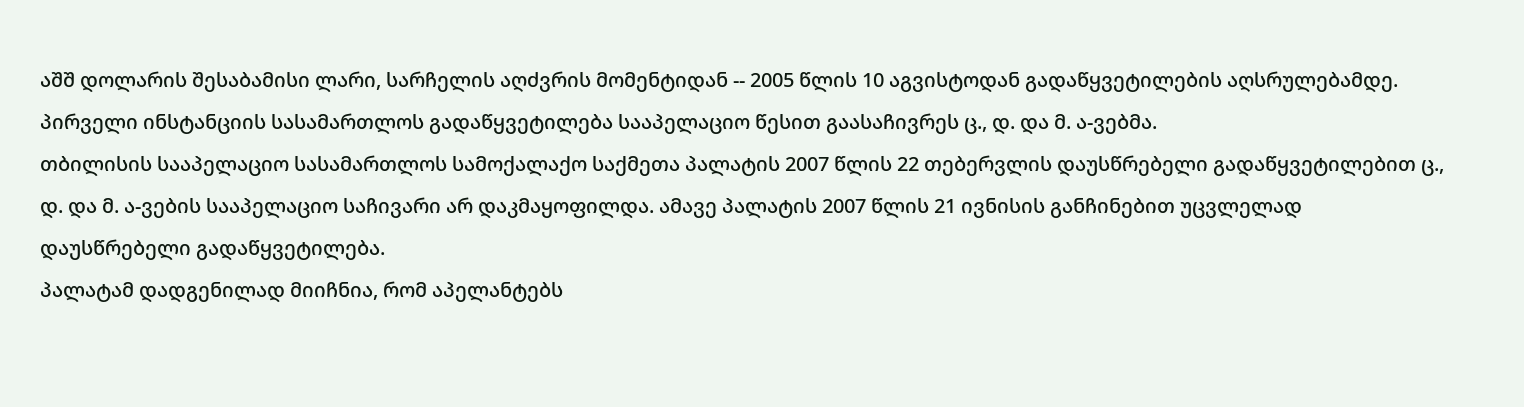აშშ დოლარის შესაბამისი ლარი, სარჩელის აღძვრის მომენტიდან -- 2005 წლის 10 აგვისტოდან გადაწყვეტილების აღსრულებამდე.
პირველი ინსტანციის სასამართლოს გადაწყვეტილება სააპელაციო წესით გაასაჩივრეს ც., დ. და მ. ა-ვებმა.
თბილისის სააპელაციო სასამართლოს სამოქალაქო საქმეთა პალატის 2007 წლის 22 თებერვლის დაუსწრებელი გადაწყვეტილებით ც., დ. და მ. ა-ვების სააპელაციო საჩივარი არ დაკმაყოფილდა. ამავე პალატის 2007 წლის 21 ივნისის განჩინებით უცვლელად დაუსწრებელი გადაწყვეტილება.
პალატამ დადგენილად მიიჩნია, რომ აპელანტებს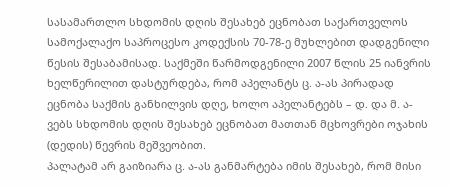სასამართლო სხდომის დღის შესახებ ეცნობათ საქართველოს სამოქალაქო საპროცესო კოდექსის 70-78-ე მუხლებით დადგენილი წესის შესაბამისად. საქმეში წარმოდგენილი 2007 წლის 25 იანვრის ხელწერილით დასტურდება, რომ აპელანტს ც. ა-ას პირადად ეცნობა საქმის განხილვის დღე, ხოლო აპელანტებს – დ. და მ. ა-ვებს სხდომის დღის შესახებ ეცნობათ მათთან მცხოვრები ოჯახის (დედის) წევრის მეშვეობით.
პალატამ არ გაიზიარა ც. ა-ას განმარტება იმის შესახებ, რომ მისი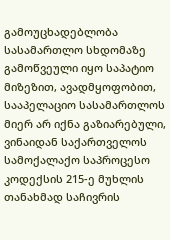გამოუცხადებლობა სასამართლო სხდომაზე გამოწვეული იყო საპატიო მიზეზით, ავადმყოფობით, სააპელაციო სასამართლოს მიერ არ იქნა გაზიარებული, ვინაიდან საქართველოს სამოქალაქო საპროცესო კოდექსის 215-ე მუხლის თანახმად საჩივრის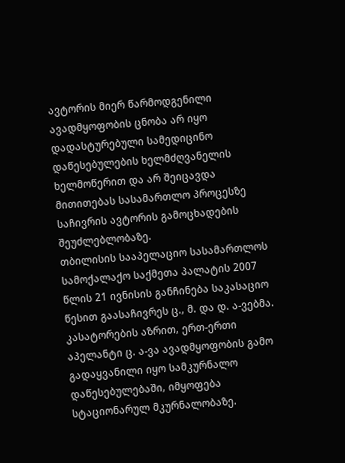ავტორის მიერ წარმოდგენილი ავადმყოფობის ცნობა არ იყო დადასტურებული სამედიცინო დაწესებულების ხელმძღვანელის ხელმოწერით და არ შეიცავდა მითითებას სასამართლო პროცესზე საჩივრის ავტორის გამოცხადების შეუძლებლობაზე.
თბილისის სააპელაციო სასამართლოს სამოქალაქო საქმეთა პალატის 2007 წლის 21 ივნისის განჩინება საკასაციო წესით გაასაჩივრეს ც., მ. და დ. ა-ვებმა.
კასატორების აზრით, ერთ-ერთი აპელანტი ც. ა-ვა ავადმყოფობის გამო გადაყვანილი იყო სამკურნალო დაწესებულებაში, იმყოფება სტაციონარულ მკურნალობაზე.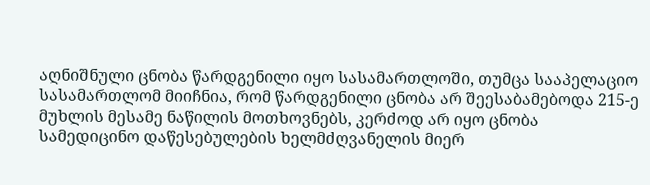აღნიშნული ცნობა წარდგენილი იყო სასამართლოში, თუმცა სააპელაციო სასამართლომ მიიჩნია, რომ წარდგენილი ცნობა არ შეესაბამებოდა 215-ე მუხლის მესამე ნაწილის მოთხოვნებს, კერძოდ არ იყო ცნობა სამედიცინო დაწესებულების ხელმძღვანელის მიერ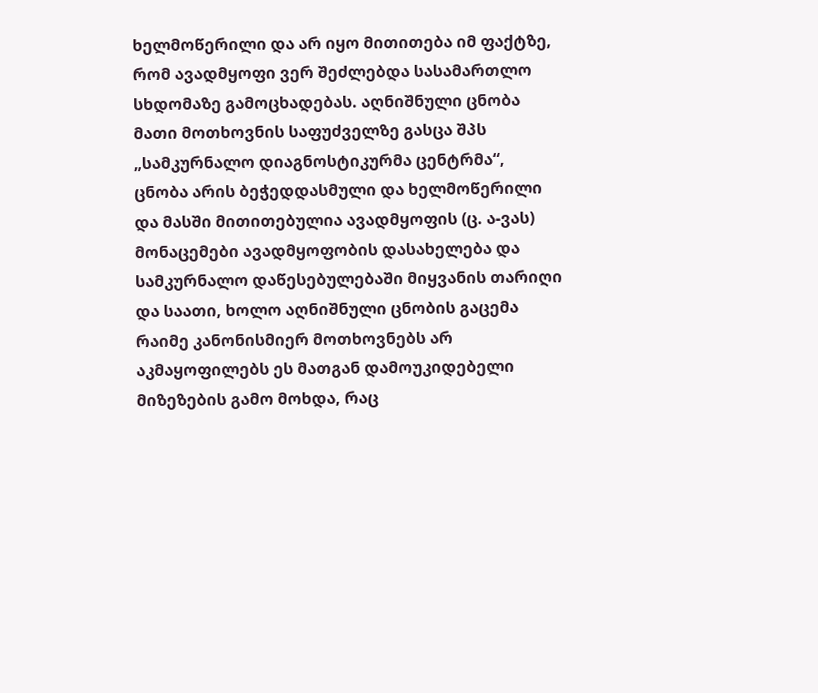ხელმოწერილი და არ იყო მითითება იმ ფაქტზე, რომ ავადმყოფი ვერ შეძლებდა სასამართლო სხდომაზე გამოცხადებას. აღნიშნული ცნობა მათი მოთხოვნის საფუძველზე გასცა შპს „სამკურნალო დიაგნოსტიკურმა ცენტრმა“, ცნობა არის ბეჭედდასმული და ხელმოწერილი და მასში მითითებულია ავადმყოფის (ც. ა-ვას) მონაცემები ავადმყოფობის დასახელება და სამკურნალო დაწესებულებაში მიყვანის თარიღი და საათი, ხოლო აღნიშნული ცნობის გაცემა რაიმე კანონისმიერ მოთხოვნებს არ აკმაყოფილებს ეს მათგან დამოუკიდებელი მიზეზების გამო მოხდა, რაც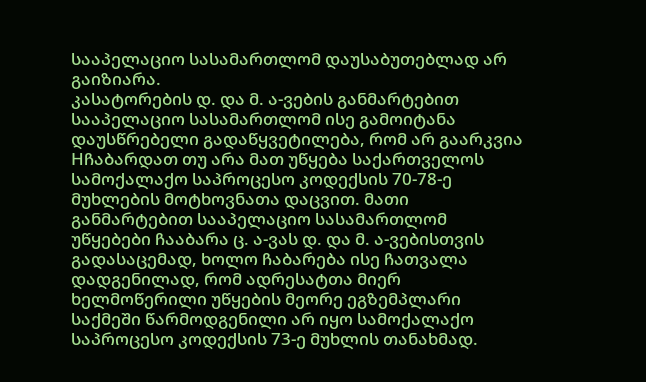სააპელაციო სასამართლომ დაუსაბუთებლად არ გაიზიარა.
კასატორების დ. და მ. ა-ვების განმარტებით სააპელაციო სასამართლომ ისე გამოიტანა დაუსწრებელი გადაწყვეტილება, რომ არ გაარკვია Hჩაბარდათ თუ არა მათ უწყება საქართველოს სამოქალაქო საპროცესო კოდექსის 70-78-ე მუხლების მოტხოვნათა დაცვით. მათი განმარტებით სააპელაციო სასამართლომ უწყებები ჩააბარა ც. ა-ვას დ. და მ. ა-ვებისთვის გადასაცემად, ხოლო ჩაბარება ისე ჩათვალა დადგენილად, რომ ადრესატთა მიერ ხელმოწერილი უწყების მეორე ეგზემპლარი საქმეში წარმოდგენილი არ იყო სამოქალაქო საპროცესო კოდექსის 73-ე მუხლის თანახმად.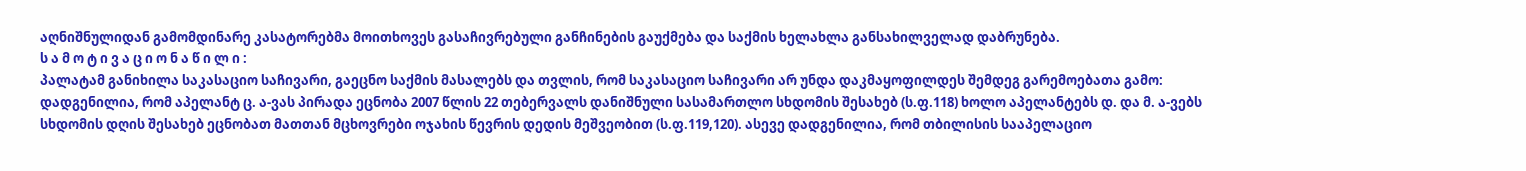აღნიშნულიდან გამომდინარე კასატორებმა მოითხოვეს გასაჩივრებული განჩინების გაუქმება და საქმის ხელახლა განსახილველად დაბრუნება.
ს ა მ ო ტ ი ვ ა ც ი ო ნ ა წ ი ლ ი :
პალატამ განიხილა საკასაციო საჩივარი, გაეცნო საქმის მასალებს და თვლის, რომ საკასაციო საჩივარი არ უნდა დაკმაყოფილდეს შემდეგ გარემოებათა გამო:
დადგენილია, რომ აპელანტ ც. ა-ვას პირადა ეცნობა 2007 წლის 22 თებერვალს დანიშნული სასამართლო სხდომის შესახებ (ს.ფ.118) ხოლო აპელანტებს დ. და მ. ა-ვებს სხდომის დღის შესახებ ეცნობათ მათთან მცხოვრები ოჯახის წევრის დედის მეშვეობით (ს.ფ.119,120). ასევე დადგენილია, რომ თბილისის სააპელაციო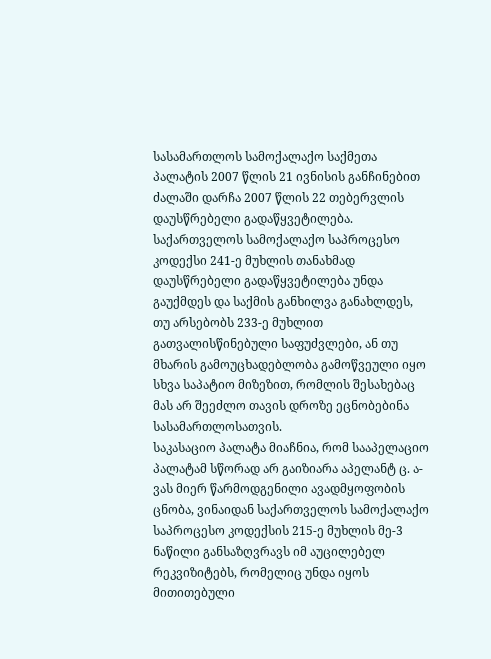სასამართლოს სამოქალაქო საქმეთა პალატის 2007 წლის 21 ივნისის განჩინებით ძალაში დარჩა 2007 წლის 22 თებერვლის დაუსწრებელი გადაწყვეტილება.
საქართველოს სამოქალაქო საპროცესო კოდექსი 241-ე მუხლის თანახმად დაუსწრებელი გადაწყვეტილება უნდა გაუქმდეს და საქმის განხილვა განახლდეს, თუ არსებობს 233-ე მუხლით გათვალისწინებული საფუძვლები, ან თუ მხარის გამოუცხადებლობა გამოწვეული იყო სხვა საპატიო მიზეზით, რომლის შესახებაც მას არ შეეძლო თავის დროზე ეცნობებინა სასამართლოსათვის.
საკასაციო პალატა მიაჩნია, რომ სააპელაციო პალატამ სწორად არ გაიზიარა აპელანტ ც. ა-ვას მიერ წარმოდგენილი ავადმყოფობის ცნობა, ვინაიდან საქართველოს სამოქალაქო საპროცესო კოდექსის 215-ე მუხლის მე-3 ნაწილი განსაზღვრავს იმ აუცილებელ რეკვიზიტებს, რომელიც უნდა იყოს მითითებული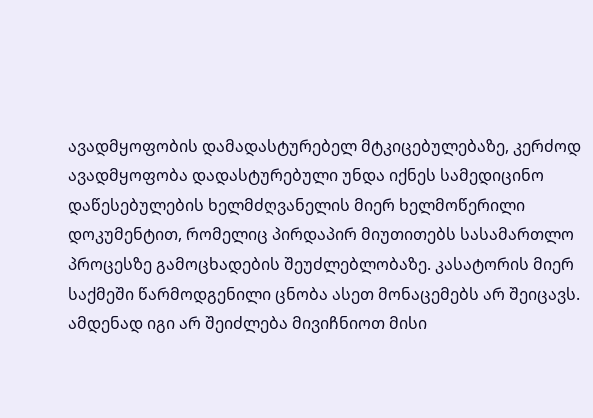ავადმყოფობის დამადასტურებელ მტკიცებულებაზე, კერძოდ ავადმყოფობა დადასტურებული უნდა იქნეს სამედიცინო დაწესებულების ხელმძღვანელის მიერ ხელმოწერილი დოკუმენტით, რომელიც პირდაპირ მიუთითებს სასამართლო პროცესზე გამოცხადების შეუძლებლობაზე. კასატორის მიერ საქმეში წარმოდგენილი ცნობა ასეთ მონაცემებს არ შეიცავს. ამდენად იგი არ შეიძლება მივიჩნიოთ მისი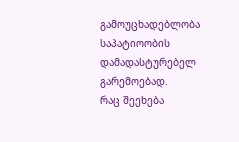გამოუცხადებლობა საპატიოობის დამადასტურებელ გარემოებად.
რაც შეეხება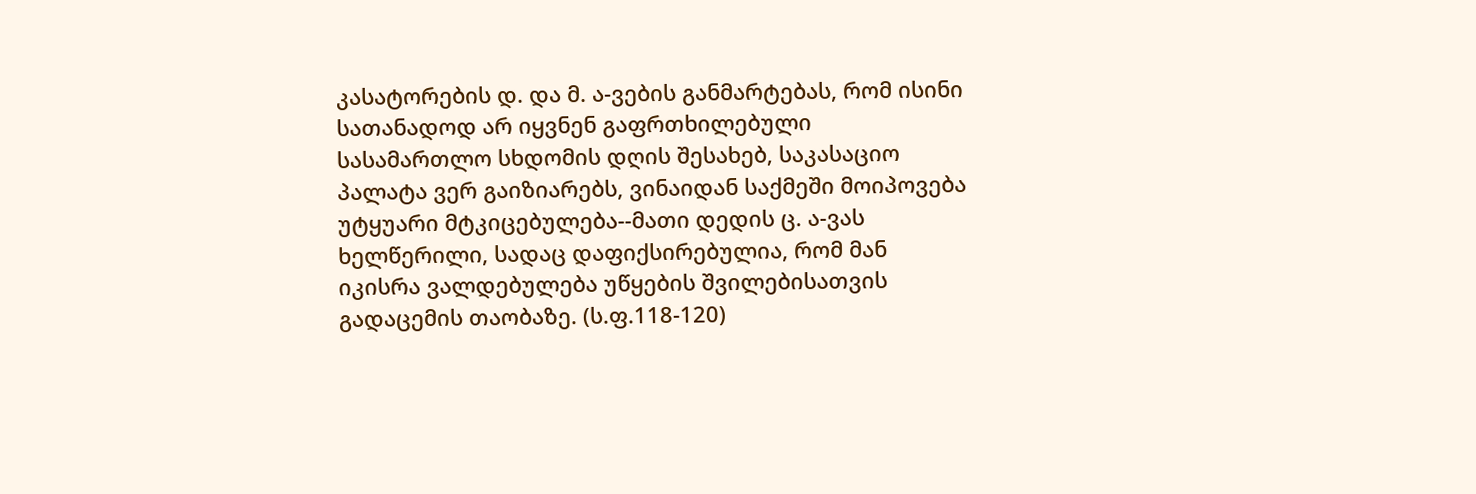კასატორების დ. და მ. ა-ვების განმარტებას, რომ ისინი სათანადოდ არ იყვნენ გაფრთხილებული სასამართლო სხდომის დღის შესახებ, საკასაციო პალატა ვერ გაიზიარებს, ვინაიდან საქმეში მოიპოვება უტყუარი მტკიცებულება--მათი დედის ც. ა-ვას ხელწერილი, სადაც დაფიქსირებულია, რომ მან იკისრა ვალდებულება უწყების შვილებისათვის გადაცემის თაობაზე. (ს.ფ.118-120)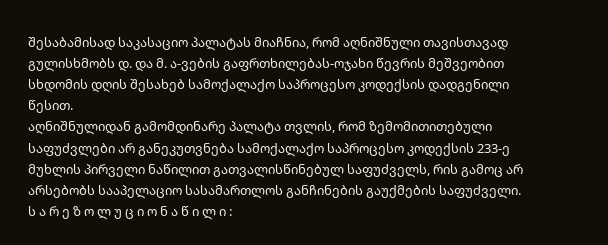შესაბამისად საკასაციო პალატას მიაჩნია, რომ აღნიშნული თავისთავად გულისხმობს დ. და მ. ა-ვების გაფრთხილებას-ოჯახი წევრის მეშვეობით სხდომის დღის შესახებ სამოქალაქო საპროცესო კოდექსის დადგენილი წესით.
აღნიშნულიდან გამომდინარე პალატა თვლის, რომ ზემომითითებული საფუძვლები არ განეკუთვნება სამოქალაქო საპროცესო კოდექსის 233-ე მუხლის პირველი ნაწილით გათვალისწინებულ საფუძველს, რის გამოც არ არსებობს სააპელაციო სასამართლოს განჩინების გაუქმების საფუძველი.
ს ა რ ე ზ ო ლ უ ც ი ო ნ ა წ ი ლ ი :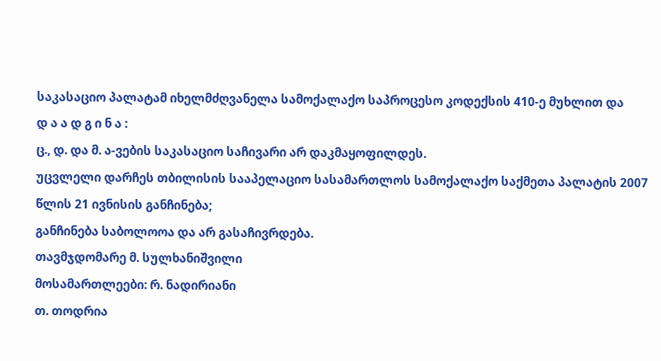საკასაციო პალატამ იხელმძღვანელა სამოქალაქო საპროცესო კოდექსის 410-ე მუხლით და
დ ა ა დ გ ი ნ ა :
ც., დ. და მ. ა-ვების საკასაციო საჩივარი არ დაკმაყოფილდეს.
უცვლელი დარჩეს თბილისის სააპელაციო სასამართლოს სამოქალაქო საქმეთა პალატის 2007 წლის 21 ივნისის განჩინება;
განჩინება საბოლოოა და არ გასაჩივრდება.
თავმჯდომარე მ. სულხანიშვილი
მოსამართლეები: რ. ნადირიანი
თ. თოდრია